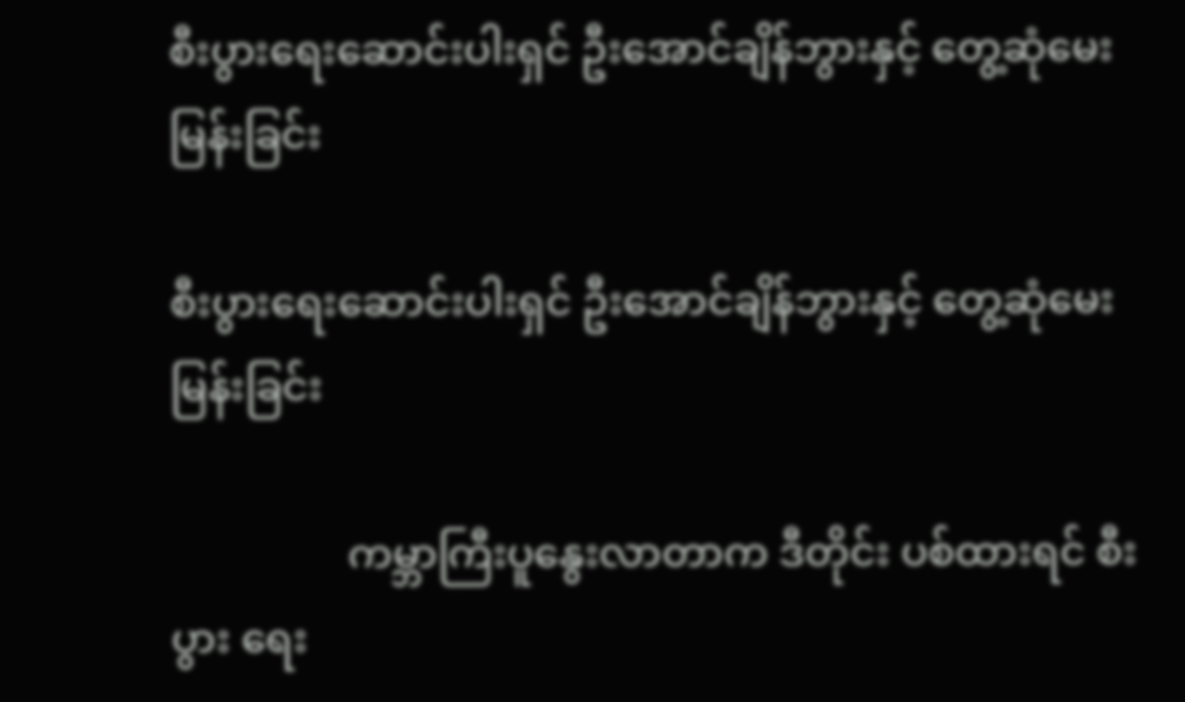စီးပွားရေးဆောင်းပါးရှင် ဦးအောင်ချိန်ဘွားနှင့် တွေ့ဆုံမေးမြန်းခြင်း

စီးပွားရေးဆောင်းပါးရှင် ဦးအောင်ချိန်ဘွားနှင့် တွေ့ဆုံမေးမြန်းခြင်း

                 ကမ္ဘာကြီးပူနွေးလာတာက ဒီတိုင်း ပစ်ထားရင် စီးပွား ရေး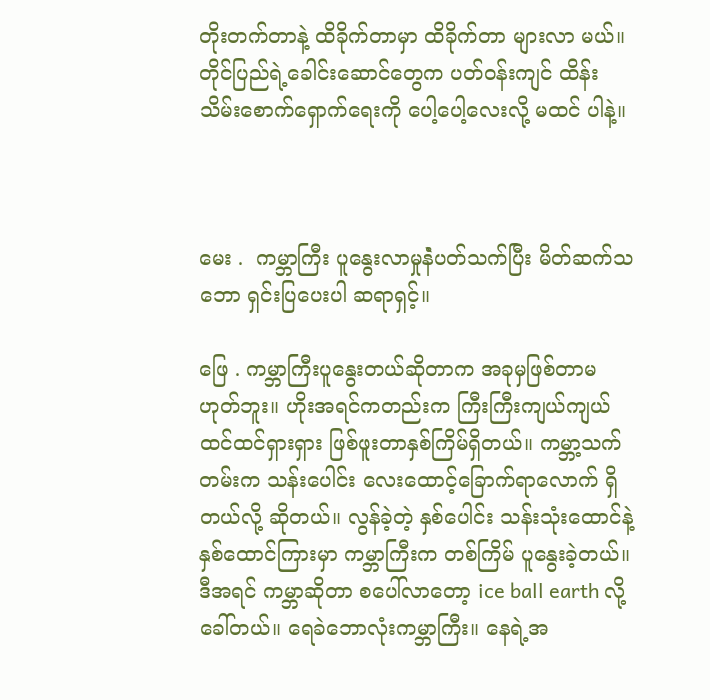တိုးတက်တာနဲ့ ထိခိုက်တာမှာ ထိခိုက်တာ များလာ မယ်။ တိုင်ပြည်ရဲ့ခေါင်းဆောင်တွေက ပတ်ဝန်းကျင် ထိန်းသိမ်းစောက်ရှောက်ရေးကို ပေါ့ပေါ့လေးလို့ မထင် ပါနဲ့။



မေး .  ကမ္ဘာကြီး ပူနွေးလာမှုနဲံပတ်သက်ပြီး မိတ်ဆက်သဘော ရှင်းပြပေးပါ ဆရာရှင့်။

ဖြေ . ကမ္ဘာကြီးပူနွေးတယ်ဆိုတာက အခုမှဖြစ်တာမဟုတ်ဘူး။ ဟိုးအရင်ကတည်းက ကြီးကြီးကျယ်ကျယ်        ထင်ထင်ရှားရှား ဖြစ်ဖူးတာနှစ်ကြိမ်ရှိတယ်။ ကမ္ဘာ့သက်တမ်းက သန်းပေါင်း လေးထောင့်ခြောက်ရာလောက် ရှိတယ်လို့ ဆိုတယ်။ လွန်ခဲ့တဲ့ နှစ်ပေါင်း သန်းသုံးထောင်နဲ့ နှစ်ထောင်ကြားမှာ ကမ္ဘာကြီးက တစ်ကြိမ် ပူနွေးခဲ့တယ်။ ဒီအရင် ကမ္ဘာဆိုတာ စပေါ်လာတော့ ice ball earth လို့ခေါ်တယ်။ ရေခဲဘောလုံးကမ္ဘာကြီး။ နေရဲ့အ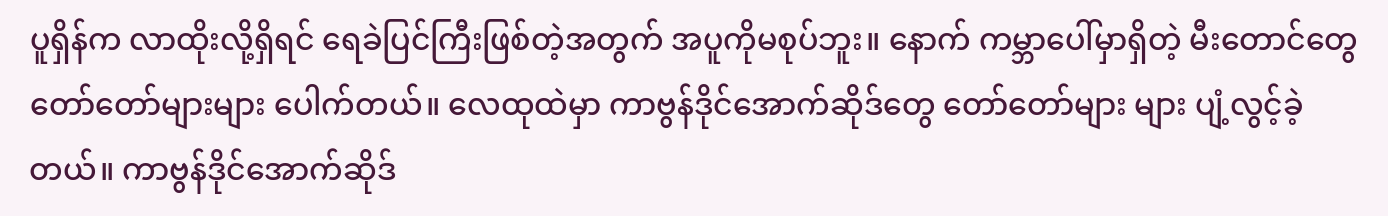ပူရှိန်က လာထိုးလို့ရှိရင် ရေခဲပြင်ကြီးဖြစ်တဲ့အတွက် အပူကိုမစုပ်ဘူး။ နောက် ကမ္ဘာပေါ်မှာရှိတဲ့ မီးတောင်တွေ တော်တော်များများ ပေါက်တယ်။ လေထုထဲမှာ ကာဗွန်ဒိုင်အောက်ဆိုဒ်တွေ တော်တော်များ များ ပျံ့လွင့်ခဲ့တယ်။ ကာဗွန်ဒိုင်အောက်ဆိုဒ်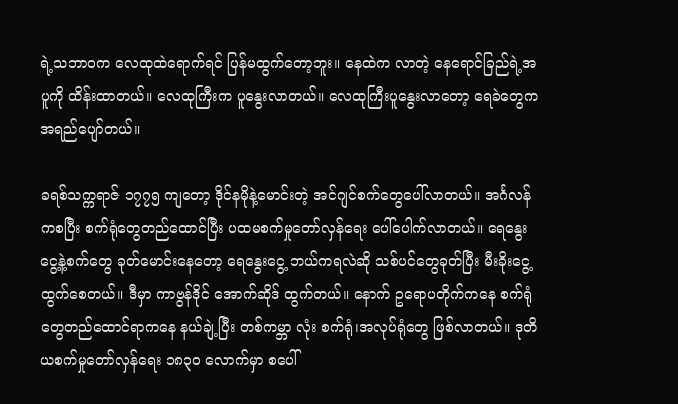ရဲ့သဘာဝက လေထုထဲရောက်ရင် ပြန်မထွက်တော့ဘူး။ နေထဲက လာတဲ့ နေရောင်ခြည်ရဲ့အပူကို ထိန်းထာတယ်။ လေထုကြီးက ပူနွေးလာတယ်။ လေထုကြီးပူနွေးလာတော့ ရေခဲတွေက အရည်ပျော်တယ်။

ခရစ်သက္ကရာဇ် ၁၇၇၅ ကျတော့ ဒိုင်နမိုနဲ့မောင်းတဲ့ အင်ဂျင်စက်တွေပေါ်လာတယ်။ အင်္ဂလန်ကစပြီး စက်ရုံတွေတည်ထောင်ပြီး ပထမစက်မှုတော်လှန်ရေး ပေါ်ပေါက်လာတယ်။ ရေနွေးငွေ့နဲ့စက်တွေ ခုတ်မောင်းနေတော့ ရေနွေးငွေ့ ဘယ်ကရလဲဆို သစ်ပင်တွေခုတ်ပြီး မီးခိုးငွေ့ထွက်စေတယ်။ ဒီမှာ ကာဗွန်ဒိုင် အောက်ဆိုဒ် ထွက်တယ်။ နောက် ဥရောပတိုက်ကနေ စက်ရုံတွေတည်ထောင်ရာကနေ နယ်ချဲ့ပြီး တစ်ကမ္ဘာ လုံး စက်ရုံ၊အလုပ်ရုံတွေ ဖြစ်လာတယ်။ ဒုတိယစက်မှုတော်လှန်ရေး ၁၈၃၀ လောက်မှာ စပေါ်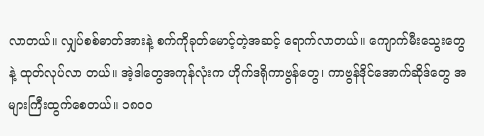လာတယ်။ လျှပ်စစ်ဓာတ်အားနဲ့ စက်ကိုခုတ်မောင့်တဲ့အဆင့် ရောက်လာတယ်။ ကျောက်မီးသွေးတွေနဲ့ ထုတ်လုပ်လာ တယ်။ အဲ့ဒါတွေအကုန်လုံးက ဟိုက်ဒရိုကာဗွန်တွေ၊ ကာဗွန်ဒိုင်အောက်ဆိုဒ်တွေ အများကြီးထွက်စေတယ်။ ၁၈၀၀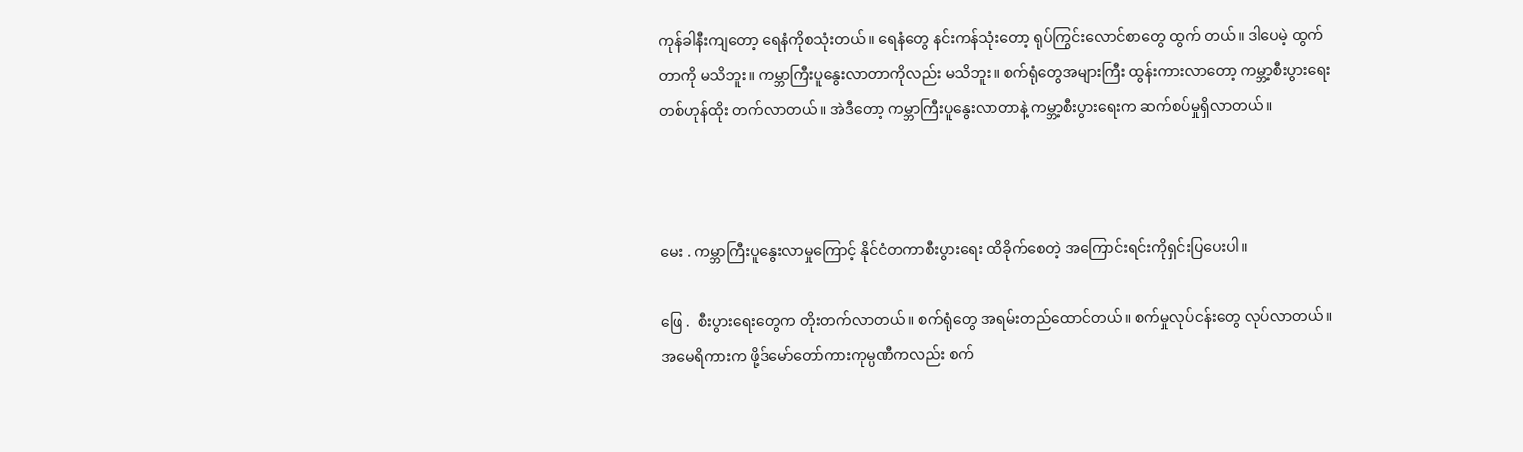ကုန်ခါနီးကျတော့ ရေနံကိုစသုံးတယ်။ ရေနံတွေ နင်းကန်သုံးတော့ ရုပ်ကြွင်းလောင်စာတွေ ထွက် တယ်။ ဒါပေမဲ့ ထွက်တာကို မသိဘူး။ ကမ္ဘာကြီးပူနွေးလာတာကိုလည်း မသိဘူး။ စက်ရုံတွေအများကြီး ထွန်းကားလာတော့ ကမ္ဘာ့စီးပွားရေး တစ်ဟုန်ထိုး တက်လာတယ်။ အဲဒီတော့ ကမ္ဘာကြီးပူနွေးလာတာနဲ့ ကမ္ဘာ့စီးပွားရေးက ဆက်စပ်မှုရှိလာတယ်။



မေး . ကမ္ဘာကြီးပူနွေးလာမှုကြောင့် နိုင်ငံတကာစီးပွားရေး ထိခိုက်စေတဲ့ အကြောင်းရင်းကိုရှင်းပြပေးပါ။

ဖြေ .  စီးပွားရေးတွေက တိုးတက်လာတယ်။ စက်ရုံတွေ အရမ်းတည်ထောင်တယ်။ စက်မှုလုပ်ငန်းတွေ လုပ်လာတယ်။ အမေရိကားက ဖို့ဒ်မော်တော်ကားကုမ္ပဏီကလည်း စက်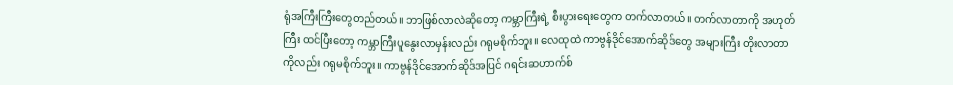ရုံအကြီးကြီးတွေတည်တယ်။ ဘာဖြစ်လာလဲဆိုတော့ ကမ္ဘာကြီးရဲ့ စီးပွားရေးတွေက တက်လာတယ်။ တက်လာတာကို အဟုတ်ကြီး ထင်ပြီးတော့ ကမ္ဘာကြီးပူနွေးလာမှန်းလည်း ဂရုမစိုက်ဘူး။ လေထုထဲ ကာဗွန်ဒိုင်အောက်ဆိုဒ်တွေ အများကြီး တိုးလာတာကိုလည်း ဂရုမစိုက်ဘူး။ ကာဗွန်ဒိုင်အောက်ဆိုဒ်အပြင် ဂရင်းဆဟာက်စ်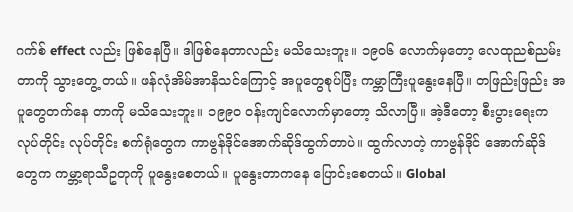ဂက်စ် effect လည်း ဖြစ်နေပြီ။ ဒါဖြစ်နေတာလည်း မသိသေးဘူး။ ၁၉၀၆ လောက်မှတော့ လေထုညစ်ညမ်းတာကို သွားတွေ့ တယ်။ ဖန်လုံအိမ်အာနိသင်ကြောင့် အပူတွေစုပ်ပြီး ကမ္ဘာကြီးပူနွေးနေပြီ။ တဖြည်းဖြည်း အပူတွေတက်နေ တာကို မသိသေးဘူး။ ၁၉၉၀ ဝန်းကျင်လောက်မှာတော့ သိလာပြီ။ အဲ့ဒီတော့ စီးပွားရေးက လုပ်တိုင်း လုပ်တိုင်း စက်ရုံတွေက ကာဗွန်ဒိုင်အောက်ဆိုဒ်ထွက်တာပဲ။ ထွက်လာတဲ့ ကာဗွန်ဒိုင် အောက်ဆိုဒ် တွေက ကမ္ဘာ့ရာသီဥတုကို ပူနွေးစေတယ်။ ပူနွေးတာကနေ ပြောင်းစေတယ်။ Global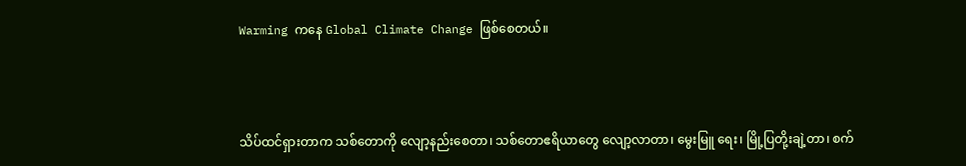Warming ကနေ Global Climate Change ဖြစ်စေတယ်။



သိပ်ထင်ရှားတာက သစ်တောကို လျော့နည်းစေတာ၊ သစ်တောဧရိယာတွေ လျော့လာတာ၊ မွေးမြူ ရေး၊ မြို့ပြတို့းချဲ့တာ၊ စက်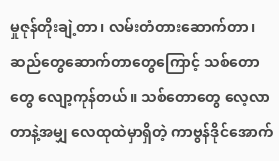မှုဇုန်တိုးချဲ့တာ၊ လမ်းတံတားဆောက်တာ၊ ဆည်တွေဆောက်တာတွေကြောင့် သစ်တောတွေ လျော့ကုန်တယ်။ သစ်တောတွေ လေ့လာတာနဲ့အမျှ လေထုထဲမှာရှိတဲ့ ကာဗွန်ဒိုင်အောက်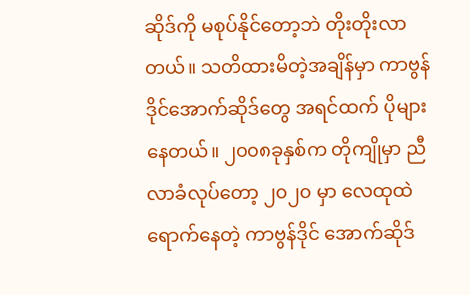ဆိုဒ်ကို မစုပ်နိုင်တော့ဘဲ တိုးတိုးလာတယ်။ သတိထားမိတဲ့အချိန်မှာ ကာဗွန်ဒိုင်အောက်ဆိုဒ်တွေ အရင်ထက် ပိုများနေတယ်။ ၂၀၀၈ခုနှစ်က တိုကျိုမှာ ညီလာခံလုပ်တော့ ၂၀၂၀ မှာ လေထုထဲရောက်နေတဲ့ ကာဗွန်ဒိုင် အောက်ဆိုဒ်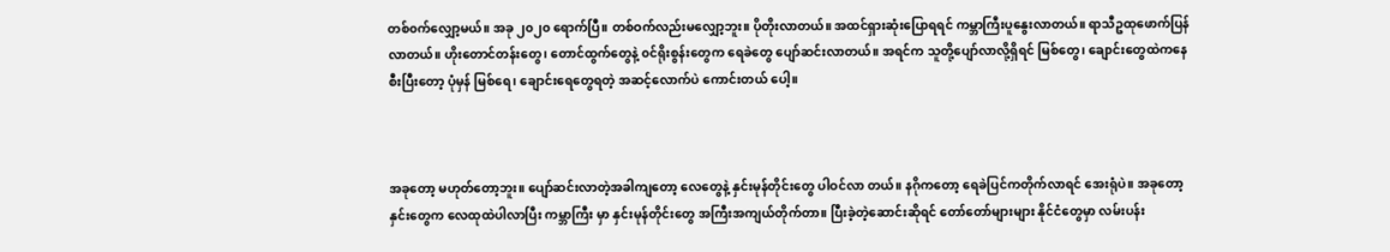တစ်၀က်လျှော့မယ်။ အခု ၂၀၂၀ ရောက်ပြီ။ တစ်ဝက်လည်းမလျှော့ဘူး။ ပိုတိုးလာတယ်။ အထင်ရှားဆုံးပြောရရင် ကမ္ဘာကြီးပူနွေးလာတယ်။ ရာသီဥထုဖောက်ပြန်လာတယ်။ ဟိုးတောင်တန်းတွေ၊ တောင်ထွက်တွေနဲ့ ၀င်ရိုးစွန်းတွေက ရေခဲတွေ ပျော်ဆင်းလာတယ်။ အရင်က သူတို့ပျော်လာလို့ရှိရင် မြစ်တွေ၊ ချောင်းတွေထဲကနေ စီးပြီးတော့ ပုံမှန် မြစ်ရေ၊ ချောင်းရေတွေရတဲ့ အဆင့်လောက်ပဲ ကောင်းတယ် ပေါ့။



အခုတော့ မဟုတ်တော့ဘူး။ ပျော်ဆင်းလာတဲ့အခါကျတော့ လေတွေနဲ့ နှင်းမုန်တိုင်းတွေ ပါဝင်လာ တယ်။ နဂိုကတော့ ရေခဲပြင်ကတိုက်လာရင် အေးရုံပဲ။ အခုတော့ နှင်းတွေက လေထုထဲပါလာပြီး ကမ္ဘာကြီး မှာ နှင်းမုန်တိုင်းတွေ အကြီးအကျယ်တိုက်တာ။ ပြီးခဲ့တဲ့ဆောင်းဆိုရင် တော်တော်များများ နိုင်ငံတွေမှာ လမ်းပန်း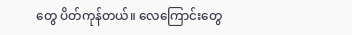တွေ ပိတ်ကုန်တယ်။ လေကြောင်းတွေ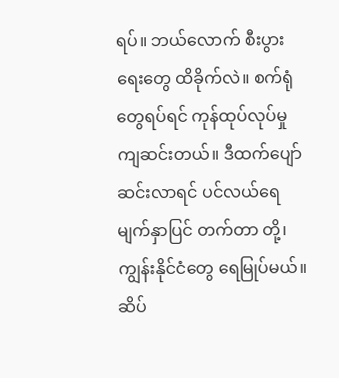ရပ်။ ဘယ်လောက် စီးပွားရေးတွေ ထိခိုက်လဲ။ စက်ရုံတွေရပ်ရင် ကုန်ထုပ်လုပ်မှု ကျဆင်းတယ်။ ဒီထက်ပျော်ဆင်းလာရင် ပင်လယ်ရေမျက်နှာပြင် တက်တာ တို့၊ ကျွန်းနိုင်ငံတွေ ရေမြုပ်မယ်။ ဆိပ်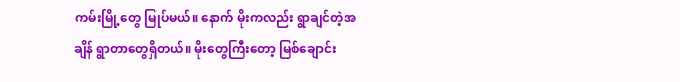ကမ်းမြို့တွေ မြုပ်မယ်။ နောက် မိုးကလည်း ရွာချင်တဲ့အချိန် ရွာတာတွေရှိတယ်။ မိုးတွေကြီးတော့ မြစ်ချောင်း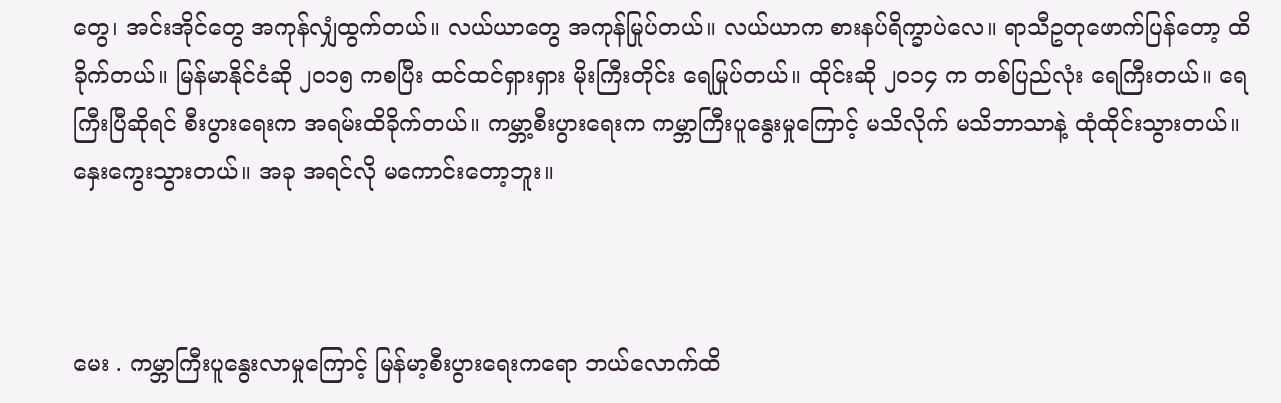တွေ၊ အင်းအိုင်တွေ အကုန်လျှံထွက်တယ်။ လယ်ယာတွေ အကုန်မြုပ်တယ်။ လယ်ယာက စားနပ်ရိက္ခာပဲလေ။ ရာသီဥတုဖောက်ပြန်တော့ ထိခိုက်တယ်။ မြန်မာနိုင်ငံဆို ၂၀၁၅ ကစပြီး ထင်ထင်ရှားရှား မိုးကြီးတိုင်း ရေမြုပ်တယ်။ ထိုင်းဆို ၂၀၁၄ က တစ်ပြည်လုံး ရေကြီးတယ်။ ရေကြီးပြီဆိုရင် စီးပွားရေးက အရမ်းထိခိုက်တယ်။ ကမ္ဘာ့စီးပွားရေးက ကမ္ဘာကြီးပူနွေးမှုကြောင့် မသိလိုက် မသိဘာသာနဲ့ ထုံထိုင်းသွားတယ်။ နှေးကွေးသွားတယ်။ အခု အရင်လို မကောင်းတော့ဘူး။



မေး . ကမ္ဘာကြီးပူနွေးလာမှုကြောင့် မြန်မာ့စီးပွားရေးကရော ဘယ်လောက်ထိ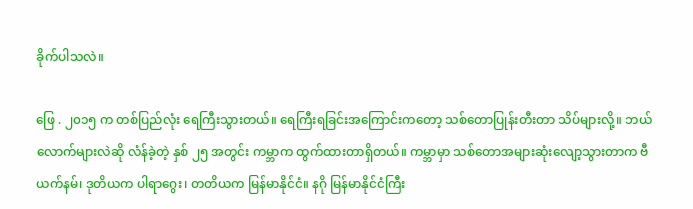ခိုက်ပါသလဲ။

ဖြေ . ၂၀၁၅ က တစ်ပြည်လုံး ရေကြီးသွားတယ်။ ရေကြီးရခြင်းအကြောင်းကတော့ သစ်တောပြုန်းတီးတာ သိပ်များလို့။ ဘယ်လောက်များလဲဆို လံန်ခဲ့တဲ့ နှစ် ၂၅ အတွင်း ကမ္ဘာက ထွက်ထားတာရှိတယ်။ ကမ္ဘာမှာ သစ်တောအများဆုံးလျော့သွားတာက ဗီယက်နမ်၊ ဒုတိယက ပါရာဂွေး၊ တတိယက မြန်မာနိုင်ငံ။ နဂို မြန်မာနိုင်ငံကြီး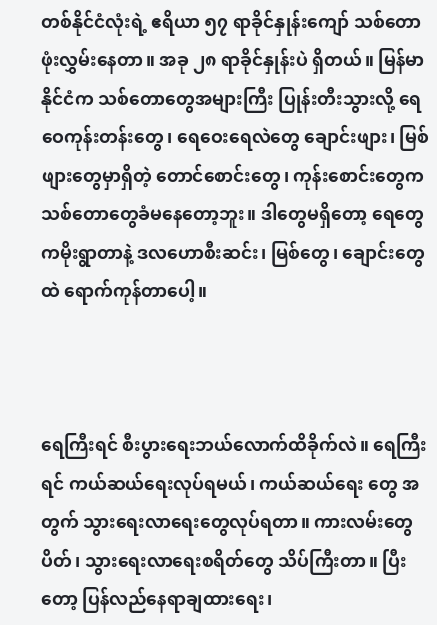တစ်နိုင်ငံလုံးရဲ့ ဧရိယာ ၅၇ ရာခိုင်နှုန်းကျော် သစ်တောဖုံးလွှမ်းနေတာ။ အခု ၂၈ ရာခိုင်နှုန်းပဲ ရှိတယ်။ မြန်မာနိုင်ငံက သစ်တောတွေအများကြီး ပြုန်းတီးသွားလို့ ရေဝေကုန်းတန်းတွေ၊ ရေဝေးရေလဲတွေ ချောင်းဖျား၊ မြစ်ဖျားတွေမှာရှိတဲ့ တောင်စောင်းတွေ၊ ကုန်းစောင်းတွေက သစ်တောတွေခံမနေတော့ဘူး။ ဒါတွေမရှိတော့ ရေတွေကမိုးရွာတာနဲ့ ဒလဟောစီးဆင်း၊ မြစ်တွေ၊ ချောင်းတွေထဲ ရောက်ကုန်တာပေါ့။



ရေကြီးရင် စီးပွားရေးဘယ်လောက်ထိခိုက်လဲ။ ရေကြီးရင် ကယ်ဆယ်ရေးလုပ်ရမယ်၊ ကယ်ဆယ်ရေး တွေ အတွက် သွားရေးလာရေးတွေလုပ်ရတာ။ ကားလမ်းတွေပိတ်၊ သွားရေးလာရေးစရိတ်တွေ သိပ်ကြီးတာ။ ပြီးတော့ ပြန်လည်နေရာချထားရေး၊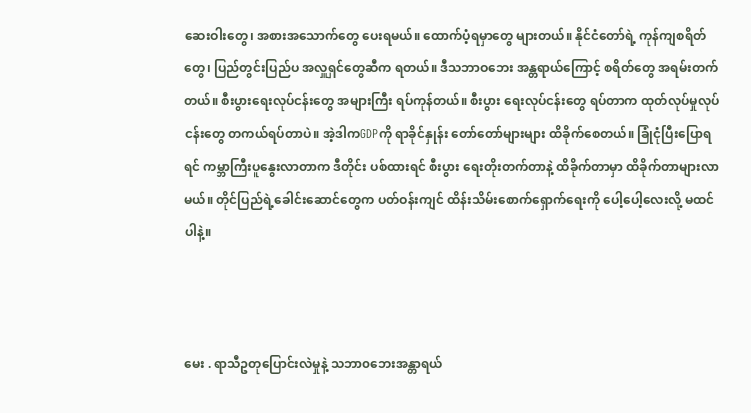ဆေးဝါးတွေ၊ အစားအသောက်တွေ ပေးရမယ်။ ထောက်ပံ့ရမှာတွေ များတယ်။ နိုင်ငံတော်ရဲ့ ကုန်ကျစရိတ်တွေ၊ ပြည်တွင်းပြည်ပ အလှူရှင်တွေဆီက ရတယ်။ ဒီသဘာဝဘေး အန္တရာယ်ကြောင့် စရိတ်တွေ အရမ်းတက်တယ်။ စီးပွားရေးလုပ်ငန်းတွေ အများကြီး ရပ်ကုန်တယ်။ စီးပွား ရေးလုပ်ငန်းတွေ ရပ်တာက ထုတ်လုပ်မှုလုပ်ငန်းတွေ တကယ်ရပ်တာပဲ။ အဲ့ဒါကGDPကို ရာခိုင်နှုန်း တော်တော်များများ ထိခိုက်စေတယ်။ ခြုံငုံပြီးပြောရရင် ကမ္ဘာကြီးပူနွေးလာတာက ဒီတိုင်း ပစ်ထားရင် စီးပွား ရေးတိုးတက်တာနဲ့ ထိခိုက်တာမှာ ထိခိုက်တာများလာမယ်။ တိုင်ပြည်ရဲ့ခေါင်းဆောင်တွေက ပတ်ဝန်းကျင် ထိန်းသိမ်းစောက်ရှောက်ရေးကို ပေါ့ပေါ့လေးလို့ မထင်ပါနဲ့။



မေး . ရာသီဥတုပြောင်းလဲမှုနဲ့ သဘာ၀ဘေးအန္တာရယ်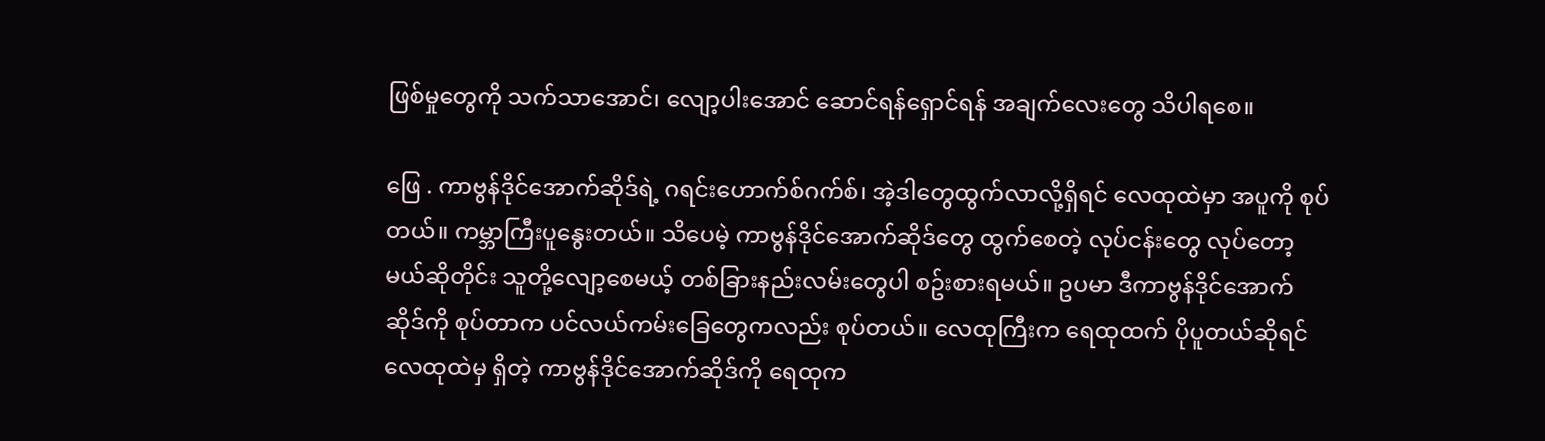ဖြစ်မှုတွေကို သက်သာအောင်၊ လျော့ပါးအောင် ဆောင်ရန်ရှောင်ရန် အချက်လေးတွေ သိပါရစေ။

ဖြေ . ကာဗွန်ဒိုင်အောက်ဆိုဒ်ရဲ့ ဂရင်းဟောက်စ်ဂက်စ်၊ အဲ့ဒါတွေထွက်လာလို့ရှိရင် လေထုထဲမှာ အပူကို စုပ်တယ်။ ကမ္ဘာကြီးပူနွေးတယ်။ သိပေမဲ့ ကာဗွန်ဒိုင်အောက်ဆိုဒ်တွေ ထွက်စေတဲ့ လုပ်ငန်းတွေ လုပ်တော့ မယ်ဆိုတိုင်း သူတို့လျော့စေမယ့် တစ်ခြားနည်းလမ်းတွေပါ စဥ်းစားရမယ်။ ဥပမာ ဒီကာဗွန်ဒိုင်အောက်ဆိုဒ်ကို စုပ်တာက ပင်လယ်ကမ်းခြေတွေကလည်း စုပ်တယ်။ လေထုကြီးက ရေထုထက် ပိုပူတယ်ဆိုရင် လေထုထဲမှ ရှိတဲ့ ကာဗွန်ဒိုင်အောက်ဆိုဒ်ကို ရေထုက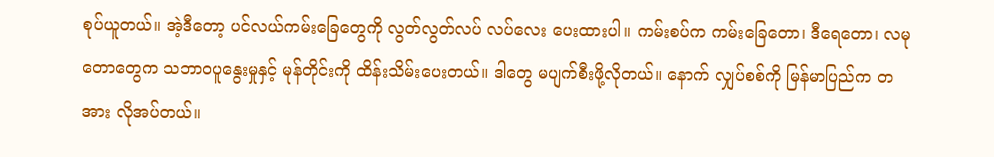စုပ်ယူတယ်။ အဲ့ဒီတော့ ပင်လယ်ကမ်းခြေတွေကို လွတ်လွတ်လပ် လပ်လေး ပေးထားပါ။ ကမ်းစပ်က ကမ်းခြေတော၊ ဒီရေတော၊ လမုတောတွေက သဘာဝပူနွေးမှုနှင့် မုန်တိုင်းကို ထိန်းသိမ်းပေးတယ်။ ဒါတွေ မပျက်စီးဖို့လိုတယ်။ နောက် လျှပ်စစ်ကို မြန်မာပြည်က တအား လိုအပ်တယ်။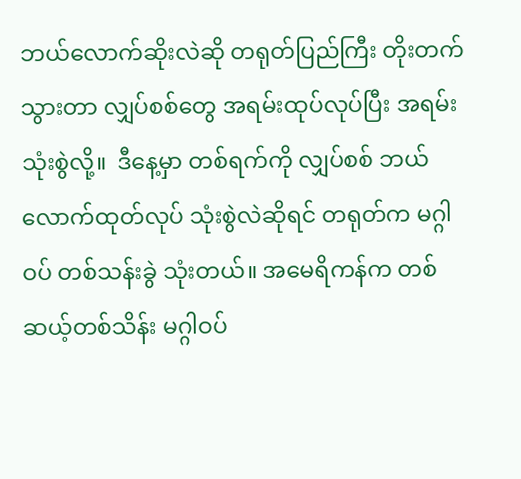ဘယ်လောက်ဆိုးလဲဆို တရုတ်ပြည်ကြီး တိုးတက်သွားတာ လျှပ်စစ်တွေ အရမ်းထုပ်လုပ်ပြီး အရမ်း သုံးစွဲလို့။  ဒီနေ့မှာ တစ်ရက်ကို လျှပ်စစ် ဘယ်လောက်ထုတ်လုပ် သုံးစွဲလဲဆိုရင် တရုတ်က မဂ္ဂါဝပ် တစ်သန်းခွဲ သုံးတယ်။ အမေရိကန်က တစ်ဆယ့်တစ်သိန်း မဂ္ဂါဝပ်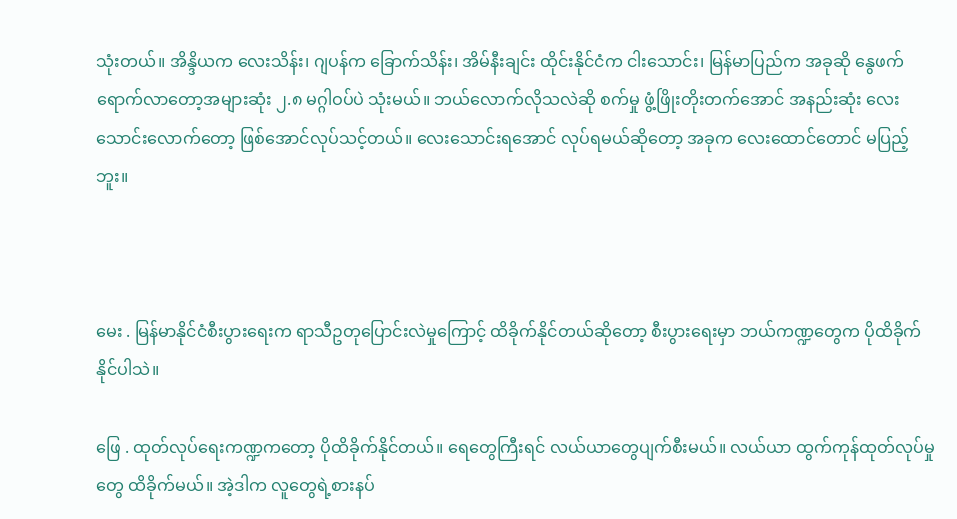သုံးတယ်။ အိန္ဒိယက လေးသိန်း၊ ဂျပန်က ခြောက်သိန်း၊ အိမ်နီးချင်း ထိုင်းနိုင်ငံက ငါးသောင်း၊ မြန်မာပြည်က အခုဆို နွေဖက်ရောက်လာတော့အများဆုံး ၂.၈ မဂ္ဂါဝပ်ပဲ သုံးမယ်။ ဘယ်လောက်လိုသလဲဆို စက်မှု ဖွံ့ဖြိုးတိုးတက်အောင် အနည်းဆုံး လေးသောင်းလောက်တော့ ဖြစ်အောင်လုပ်သင့်တယ်။ လေးသောင်းရအောင် လုပ်ရမယ်ဆိုတော့ အခုက လေးထောင်တောင် မပြည့်ဘူး။



မေး . မြန်မာနိုင်ငံစီးပွားရေးက ရာသီဥတုပြောင်းလဲမှုကြောင့် ထိခိုက်နိုင်တယ်ဆိုတော့ စီးပွားရေးမှာ ဘယ်ကဏ္ဍတွေက ပိုထိခိုက်နိုင်ပါသဲ။

ဖြေ . ထုတ်လုပ်ရေးကဏ္ဍကတော့ ပိုထိခိုက်နိုင်တယ်။ ရေတွေကြီးရင် လယ်ယာတွေပျက်စီးမယ်။ လယ်ယာ ထွက်ကုန်ထုတ်လုပ်မှုတွေ ထိခိုက်မယ်။ အဲ့ဒါက လူတွေရဲ့စားနပ်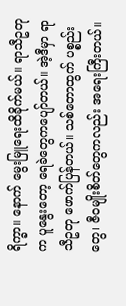ရိက္ခာ။ နောက် မွေးမြူရေးထိခိုက်မယ်။ ရာသီဥတုက ပူနွေးတော့ ရေခဲတွေကပျော်တယ်။ အဲ့ဒီမှာ ရာသီဥတု ဖောက်ပြန်တယ်။ သစ်တောထွက် ပစ္စည်းတွေ၊ ဇီဝမျိုးစိတ်တွေကလည်း အရေးကြီးတယ်။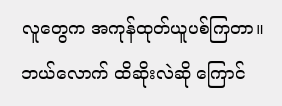လူတွေက အကုန်ထုတ်ယူပစ်ကြတာ။ ဘယ်လောက် ထိဆိုးလဲဆို ကြောင်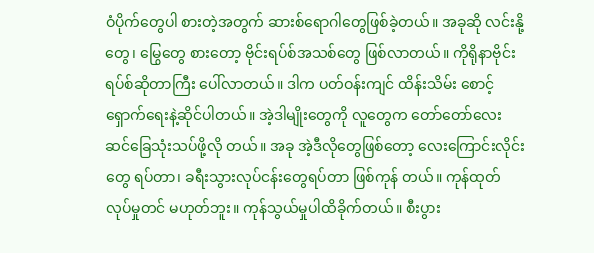ဝံပိုက်တွေပါ စားတဲ့အတွက် ဆားစ်ရောဂါတွေဖြစ်ခဲ့တယ်။ အခုဆို လင်းနို့တွေ၊ မြွေတွေ စားတော့ ဗိုင်းရပ်စ်အသစ်တွေ ဖြစ်လာတယ်။ ကိုရိုနာဗိုင်းရပ်စ်ဆိုတာကြီး ပေါ်လာတယ်။ ဒါက ပတ်ဝန်းကျင် ထိန်းသိမ်း စောင့်ရှောက်ရေးနဲ့ဆိုင်ပါတယ်။ အဲ့ဒါမျိုးတွေကို လူတွေက တော်တော်လေး ဆင်ခြေသုံးသပ်ဖို့လို တယ်။ အခု အဲ့ဒီလိုတွေဖြစ်တော့ လေးကြောင်းလိုင်းတွေ ရပ်တာ၊ ခရီးသွားလုပ်ငန်းတွေရပ်တာ ဖြစ်ကုန် တယ်။ ကုန်ထုတ်လုပ်မှုတင် မဟုတ်ဘူး။ ကုန်သွယ်မှုပါထိခိုက်တယ်။ စီးပွား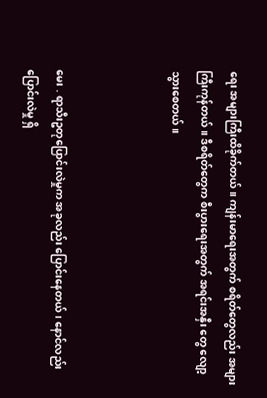ရေး အများကြီးထိခိုက်တယ်။ ကျန်းမာရေးအတွက် စရိတ်တွေလည်း အများကြီးကုန်တယ်။ ဒီစရိတ်တွေက စီးပွားရေးအတွက် အရင်းအနှီး တွေ လျော့သွားစေတယ်။



မေး . ရာသီးဥတုပြောင်းလဲမှုက အခုလည်း ပြောင်းနေတယ်၊ နောင်လည်းပြောင်းလဲမှု ရှိ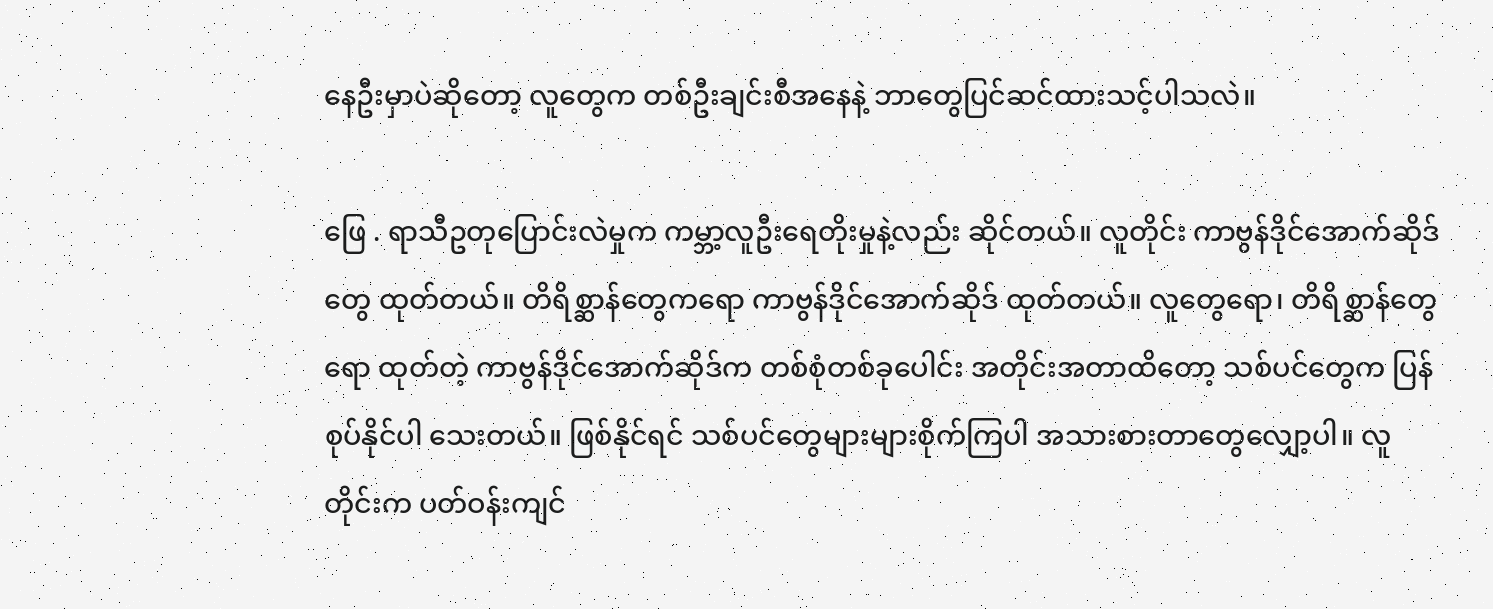နေဦးမှာပဲဆိုတော့ လူတွေက တစ်ဦးချင်းစီအနေနဲ့ ဘာတွေပြင်ဆင်ထားသင့်ပါသလဲ။

ဖြေ . ရာသီဥတုပြောင်းလဲမှုက ကမ္ဘာ့လူဦးရေတိုးမှုနဲ့လည်း ဆိုင်တယ်။ လူတိုင်း ကာဗွန်ဒိုင်အောက်ဆိုဒ်တွေ ထုတ်တယ်။ တိရိစ္ဆာန်တွေကရော ကာဗွန်ဒိုင်အောက်ဆိုဒ် ထုတ်တယ်။ လူတွေရော၊ တိရိစ္ဆာန်တွေရော ထုတ်တဲ့ ကာဗွန်ဒိုင်အောက်ဆိုဒ်က တစ်စုံတစ်ခုပေါင်း အတိုင်းအတာထိတော့ သစ်ပင်တွေက ပြန်စုပ်နိုင်ပါ သေးတယ်။ ဖြစ်နိုင်ရင် သစ်ပင်တွေများများစိုက်ကြပါ အသားစားတာတွေလျှော့ပါ။ လူတိုင်းက ပတ်ဝန်းကျင်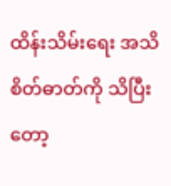ထိန်းသိမ်းရေး အသိစိတ်ဓာတ်ကို သိပြီးတော့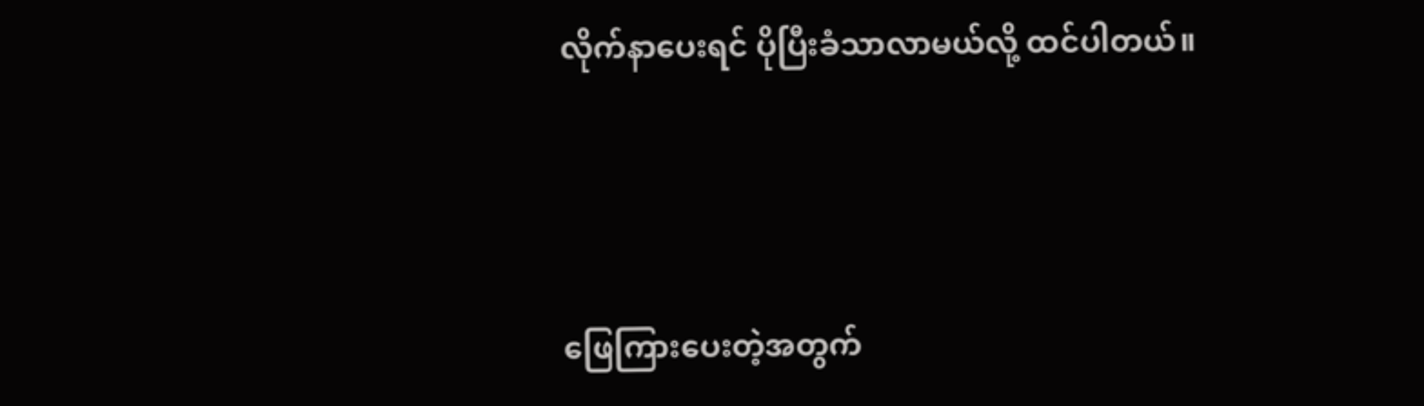လိုက်နာပေးရင် ပိုပြီးခံသာလာမယ်လို့ ထင်ပါတယ်။



ဖြေကြားပေးတဲ့အတွက်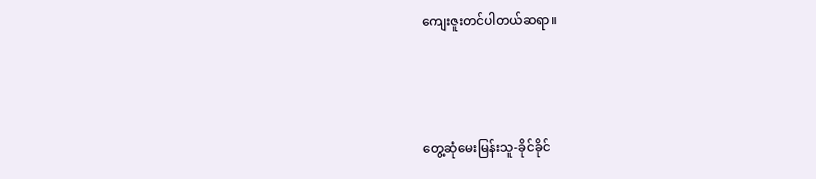ကျေးဇူးတင်ပါတယ်ဆရာ။



တွေ့ဆုံမေးမြန်းသူ-ခိုင်ခိုင်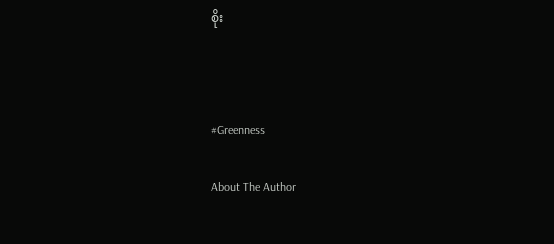စိုး



#Greenness

About The Author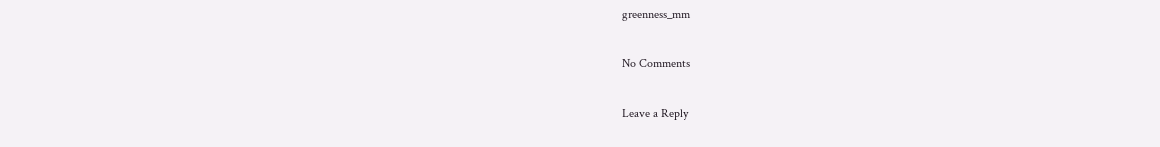greenness_mm

No Comments

Leave a Reply